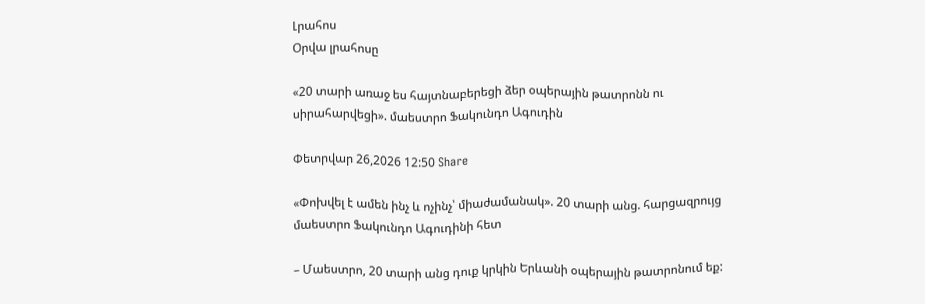Լրահոս
Օրվա լրահոսը

«20 տարի առաջ ես հայտնաբերեցի ձեր օպերային թատրոնն ու սիրահարվեցի». մաեստրո Ֆակունդո Ագուդին

Փետրվար 26,2026 12:50 Share

«Փոխվել է ամեն ինչ և ոչինչ՝ միաժամանակ». 20 տարի անց. հարցազրույց մաեստրո Ֆակունդո Ագուդինի հետ

– Մաեստրո, 20 տարի անց դուք կրկին Երևանի օպերային թատրոնում եք: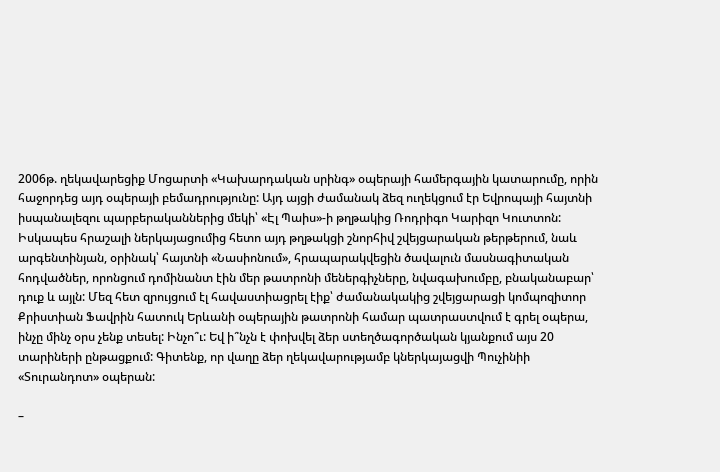2006թ. ղեկավարեցիք Մոցարտի «Կախարդական սրինգ» օպերայի համերգային կատարումը, որին հաջորդեց այդ օպերայի բեմադրությունը: Այդ այցի ժամանակ ձեզ ուղեկցում էր Եվրոպայի հայտնի իսպանալեզու պարբերականներից մեկի՝ «Էլ Պաիս»-ի թղթակից Ռոդրիգո Կարիզո Կուտտոն: Իսկապես հրաշալի ներկայացումից հետո այդ թղթակցի շնորհիվ շվեյցարական թերթերում, նաև արգենտինյան, օրինակ՝ հայտնի «Նասիոնում», հրապարակվեցին ծավալուն մասնագիտական հոդվածներ, որոնցում դոմինանտ էին մեր թատրոնի մեներգիչները, նվագախումբը, բնականաբար՝ դուք և այլն: Մեզ հետ զրույցում էլ հավաստիացրել էիք՝ ժամանակակից շվեյցարացի կոմպոզիտոր Քրիստիան Ֆավրին հատուկ Երևանի օպերային թատրոնի համար պատրաստվում է գրել օպերա, ինչը մինչ օրս չենք տեսել: Ինչո՞ւ: Եվ ի՞նչն է փոխվել ձեր ստեղծագործական կյանքում այս 20 տարիների ընթացքում: Գիտենք, որ վաղը ձեր ղեկավարությամբ կներկայացվի Պուչինիի «Տուրանդոտ» օպերան:

–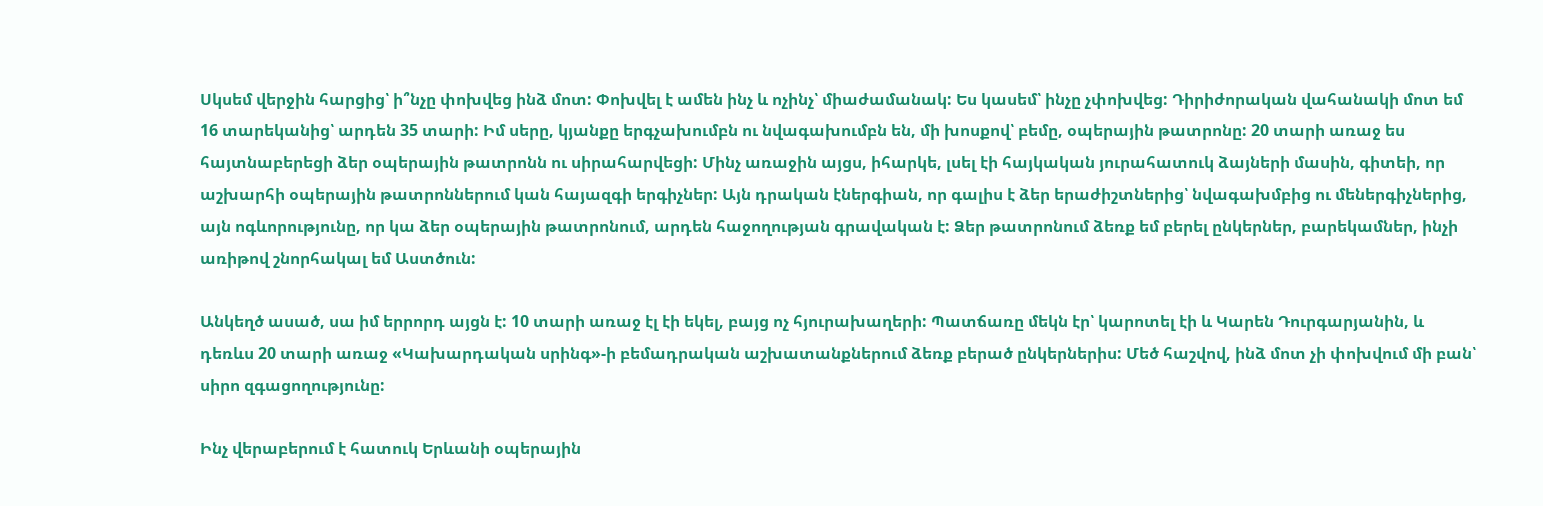Սկսեմ վերջին հարցից՝ ի՞նչը փոխվեց ինձ մոտ: Փոխվել է ամեն ինչ և ոչինչ՝ միաժամանակ: Ես կասեմ՝ ինչը չփոխվեց: Դիրիժորական վահանակի մոտ եմ 16 տարեկանից՝ արդեն 35 տարի: Իմ սերը, կյանքը երգչախումբն ու նվագախումբն են, մի խոսքով՝ բեմը, օպերային թատրոնը: 20 տարի առաջ ես հայտնաբերեցի ձեր օպերային թատրոնն ու սիրահարվեցի: Մինչ առաջին այցս, իհարկե, լսել էի հայկական յուրահատուկ ձայների մասին, գիտեի, որ աշխարհի օպերային թատրոններում կան հայազգի երգիչներ: Այն դրական էներգիան, որ գալիս է ձեր երաժիշտներից՝ նվագախմբից ու մեներգիչներից, այն ոգևորությունը, որ կա ձեր օպերային թատրոնում, արդեն հաջողության գրավական է: Ձեր թատրոնում ձեռք եմ բերել ընկերներ, բարեկամներ, ինչի առիթով շնորհակալ եմ Աստծուն:

Անկեղծ ասած, սա իմ երրորդ այցն է: 10 տարի առաջ էլ էի եկել, բայց ոչ հյուրախաղերի: Պատճառը մեկն էր՝ կարոտել էի և Կարեն Դուրգարյանին, և դեռևս 20 տարի առաջ «Կախարդական սրինգ»-ի բեմադրական աշխատանքներում ձեռք բերած ընկերներիս: Մեծ հաշվով, ինձ մոտ չի փոխվում մի բան՝ սիրո զգացողությունը:

Ինչ վերաբերում է հատուկ Երևանի օպերային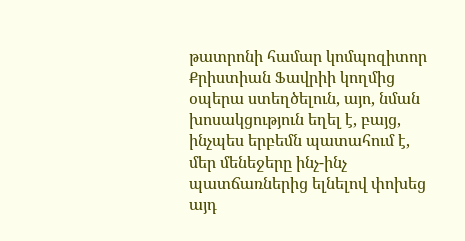թատրոնի համար կոմպոզիտոր Քրիստիան Ֆավրիի կողմից օպերա ստեղծելուն, այո, նման խոսակցություն եղել է, բայց, ինչպես երբեմն պատահում է, մեր մենեջերը ինչ-ինչ պատճառներից ելնելով փոխեց այդ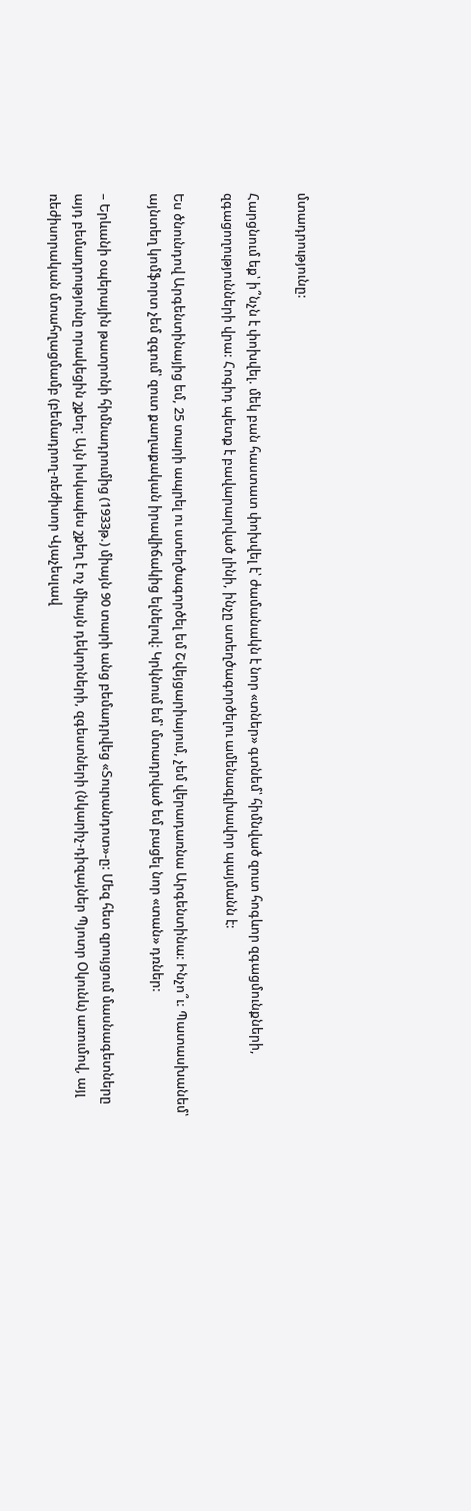մտադրությունը:

Հարցնում եք՝ ի՞նչն է փոխվել. մեկ բան հաստատ փոխվել է՝ ժամանակն է նոր «տներ» գտնեմ՝ հիմնված զուտ հոգևոր զգացմունքների, զգացողությունների վրա: Հոգիդ պետք է բավարարված լինի, ինչը ստեղծագործելու ամենագլխավոր պայմանն է:

Ես ծնունդով Արգենտինայից եմ, 25 տարի ապրել ու ստեղծագործել եմ Շվեյցարիայում, չեմ վերադառնա Արգենտինա: Ինչո՞ւ: Պատասխանեմ՝ այնտեղ կոմֆորտ չեմ զգում՝ զուտ քաղաքական իրավիճակից ելնելով: Կրկնում եմ՝ մտադրված եմ բացել նոր «տան» դռներ:

– Երևանի օպերային թատրոնի հիմնադրումից (1933թ.) միայն 90 տարի անց բեմադրվեց «Տուրանդոտ»-ը: Մեզ հետ զրույցում մասնագետները այդ բեմադրությունը որակեցին շքեղ: Այն իսկապես շքեղ է ոչ միայն դեկորների, զգեստների (նկարիչ-դիզայներ Պյոտր Օկունև) առումով, այլ ռեժիսորական մտահղացմամբ (բեմադրող-ռեժիսոր Վյաչեսլավ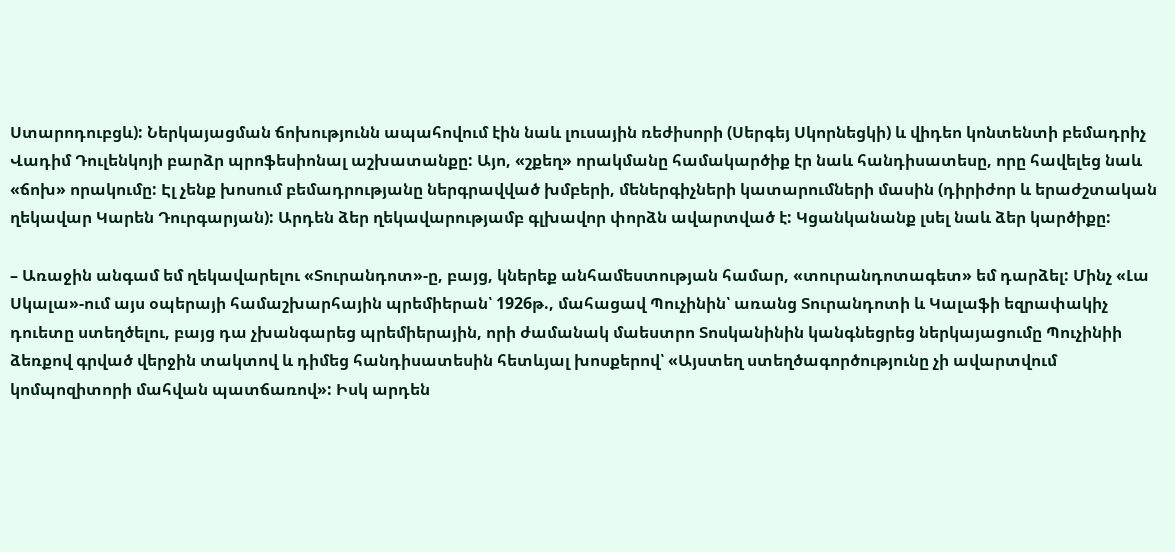Ստարոդուբցև): Ներկայացման ճոխությունն ապահովում էին նաև լուսային ռեժիսորի (Սերգեյ Սկորնեցկի) և վիդեո կոնտենտի բեմադրիչ Վադիմ Դուլենկոյի բարձր պրոֆեսիոնալ աշխատանքը: Այո, «շքեղ» որակմանը համակարծիք էր նաև հանդիսատեսը, որը հավելեց նաև «ճոխ» որակումը: Էլ չենք խոսում բեմադրությանը ներգրավված խմբերի, մեներգիչների կատարումների մասին (դիրիժոր և երաժշտական ղեկավար Կարեն Դուրգարյան): Արդեն ձեր ղեկավարությամբ գլխավոր փորձն ավարտված է: Կցանկանանք լսել նաև ձեր կարծիքը:

– Առաջին անգամ եմ ղեկավարելու «Տուրանդոտ»-ը, բայց, կներեք անհամեստության համար, «տուրանդոտագետ» եմ դարձել: Մինչ «Լա Սկալա»-ում այս օպերայի համաշխարհային պրեմիերան՝ 1926թ., մահացավ Պուչինին՝ առանց Տուրանդոտի և Կալաֆի եզրափակիչ դուետը ստեղծելու, բայց դա չխանգարեց պրեմիերային, որի ժամանակ մաեստրո Տոսկանինին կանգնեցրեց ներկայացումը Պուչինիի ձեռքով գրված վերջին տակտով և դիմեց հանդիսատեսին հետևյալ խոսքերով՝ «Այստեղ ստեղծագործությունը չի ավարտվում կոմպոզիտորի մահվան պատճառով»: Իսկ արդեն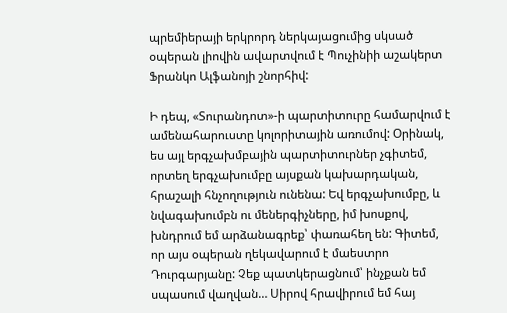պրեմիերայի երկրորդ ներկայացումից սկսած օպերան լիովին ավարտվում է Պուչինիի աշակերտ Ֆրանկո Ալֆանոյի շնորհիվ:

Ի դեպ, «Տուրանդոտ»-ի պարտիտուրը համարվում է ամենահարուստը կոլորիտային առումով: Օրինակ, ես այլ երգչախմբային պարտիտուրներ չգիտեմ, որտեղ երգչախումբը այսքան կախարդական, հրաշալի հնչողություն ունենա: Եվ երգչախումբը, և նվագախումբն ու մեներգիչները, իմ խոսքով, խնդրում եմ արձանագրեք՝ փառահեղ են: Գիտեմ, որ այս օպերան ղեկավարում է մաեստրո Դուրգարյանը: Չեք պատկերացնում՝ ինչքան եմ սպասում վաղվան… Սիրով հրավիրում եմ հայ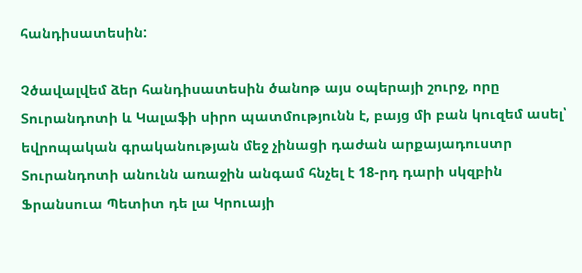հանդիսատեսին:

Չծավալվեմ ձեր հանդիսատեսին ծանոթ այս օպերայի շուրջ, որը Տուրանդոտի և Կալաֆի սիրո պատմությունն է, բայց մի բան կուզեմ ասել՝ եվրոպական գրականության մեջ չինացի դաժան արքայադուստր Տուրանդոտի անունն առաջին անգամ հնչել է 18-րդ դարի սկզբին Ֆրանսուա Պետիտ դե լա Կրուայի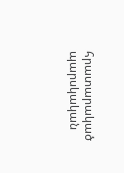հրատարակած պարսկական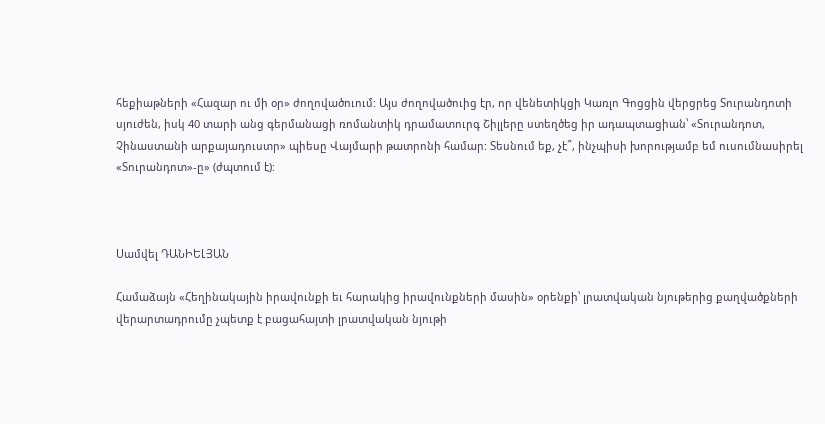հեքիաթների «Հազար ու մի օր» ժողովածուում: Այս ժողովածուից էր, որ վենետիկցի Կառլո Գոցցին վերցրեց Տուրանդոտի սյուժեն, իսկ 40 տարի անց գերմանացի ռոմանտիկ դրամատուրգ Շիլլերը ստեղծեց իր ադապտացիան՝ «Տուրանդոտ, Չինաստանի արքայադուստր» պիեսը Վայմարի թատրոնի համար: Տեսնում եք, չէ՞, ինչպիսի խորությամբ եմ ուսումնասիրել «Տուրանդոտ»-ը» (ժպտում է):



Սամվել ԴԱՆԻԵԼՅԱՆ

Համաձայն «Հեղինակային իրավունքի եւ հարակից իրավունքների մասին» օրենքի՝ լրատվական նյութերից քաղվածքների վերարտադրումը չպետք է բացահայտի լրատվական նյութի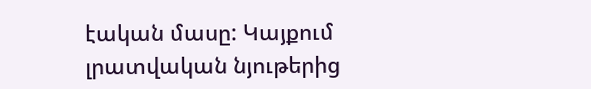էական մասը: Կայքում լրատվական նյութերից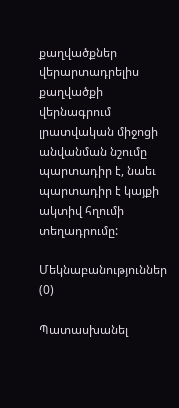քաղվածքներ վերարտադրելիս քաղվածքի վերնագրում լրատվական միջոցի անվանման նշումը պարտադիր է, նաեւ պարտադիր է կայքի ակտիվ հղումի տեղադրումը:

Մեկնաբանություններ (0)

Պատասխանել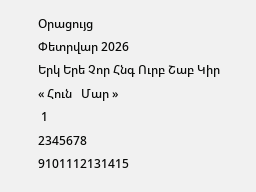Օրացույց
Փետրվար 2026
Երկ Երե Չոր Հնգ Ուրբ Շաբ Կիր
« Հուն   Մար »
 1
2345678
9101112131415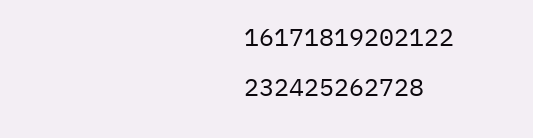16171819202122
232425262728